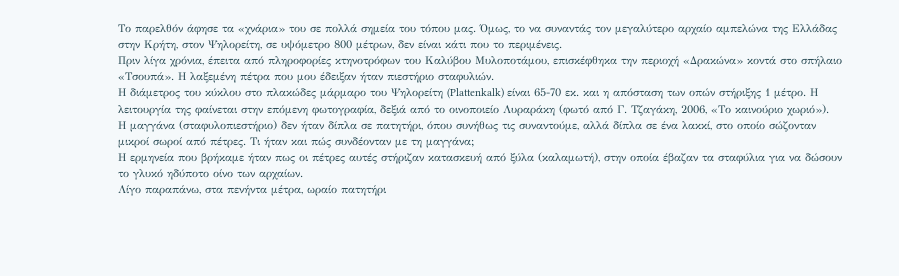Το παρελθόν άφησε τα «χνάρια» του σε πολλά σημεία του τόπου μας. Όμως, το να συναντάς τον μεγαλύτερο αρχαίο αμπελώνα της Ελλάδας στην Κρήτη, στον Ψηλορείτη, σε υψόμετρο 800 μέτρων, δεν είναι κάτι που το περιμένεις.
Πριν λίγα χρόνια, έπειτα από πληροφορίες κτηνοτρόφων του Καλύβου Μυλοποτάμου, επισκέφθηκα την περιοχή «Δρακώνα» κοντά στο σπήλαιο «Τσουπά». Η λαξεμένη πέτρα που μου έδειξαν ήταν πιεστήριο σταφυλιών.
Η διάμετρος του κύκλου στο πλακώδες μάρμαρο του Ψηλορείτη (Plattenkalk) είναι 65-70 εκ. και η απόσταση των οπών στήριξης 1 μέτρο. Η λειτουργία της φαίνεται στην επόμενη φωτογραφία, δεξιά από το οινοποιείο Λυραράκη (φωτό από Γ. Τζαγάκη, 2006, «Το καινούριο χωριό»).
Η μαγγάνα (σταφυλοπιεστήριο) δεν ήταν δίπλα σε πατητήρι, όπου συνήθως τις συναντούμε, αλλά δίπλα σε ένα λακκί, στο οποίο σώζονταν μικροί σωροί από πέτρες. Τι ήταν και πώς συνδέονταν με τη μαγγάνα;
Η ερμηνεία που βρήκαμε ήταν πως οι πέτρες αυτές στήριζαν κατασκευή από ξύλα (καλαμωτή), στην οποία έβαζαν τα σταφύλια για να δώσουν το γλυκό ηδύποτο οίνο των αρχαίων.
Λίγο παραπάνω, στα πενήντα μέτρα, ωραίο πατητήρι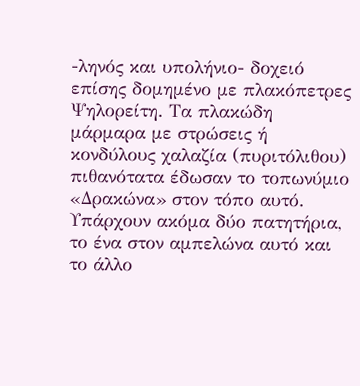-ληνός και υπολήνιο- δοχειό επίσης δομημένο με πλακόπετρες Ψηλορείτη. Τα πλακώδη μάρμαρα με στρώσεις ή κονδύλους χαλαζία (πυριτόλιθου) πιθανότατα έδωσαν το τοπωνύμιο «Δρακώνα» στον τόπο αυτό. Υπάρχουν ακόμα δύο πατητήρια, το ένα στον αμπελώνα αυτό και το άλλο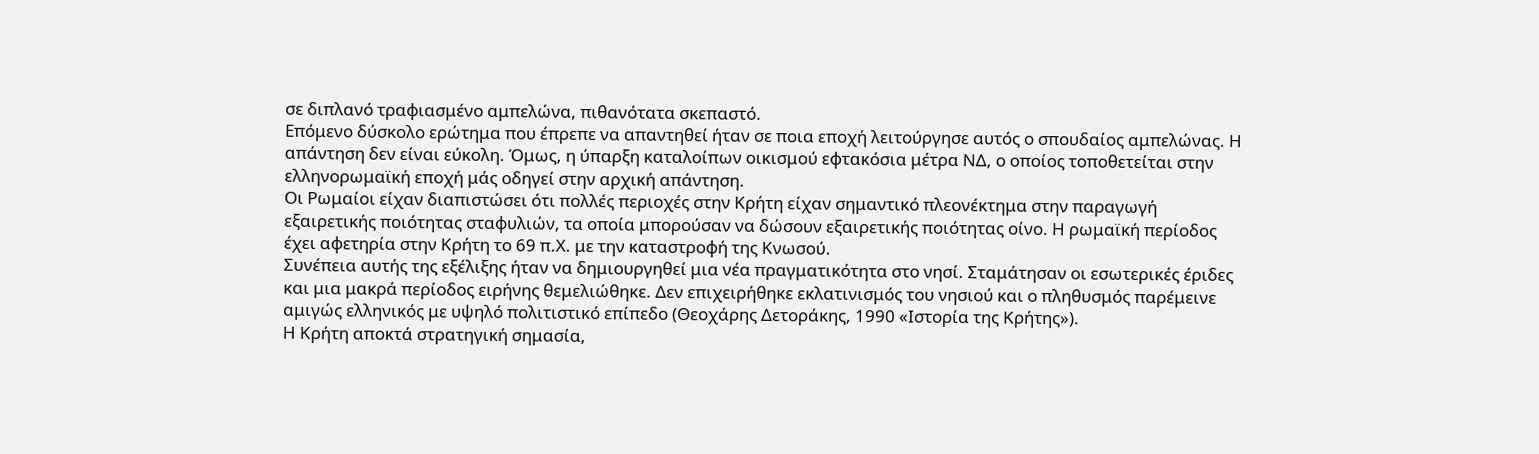σε διπλανό τραφιασμένο αμπελώνα, πιθανότατα σκεπαστό.
Επόμενο δύσκολο ερώτημα που έπρεπε να απαντηθεί ήταν σε ποια εποχή λειτούργησε αυτός ο σπουδαίος αμπελώνας. Η απάντηση δεν είναι εύκολη. Όμως, η ύπαρξη καταλοίπων οικισμού εφτακόσια μέτρα ΝΔ, ο οποίος τοποθετείται στην ελληνορωμαϊκή εποχή μάς οδηγεί στην αρχική απάντηση.
Οι Ρωμαίοι είχαν διαπιστώσει ότι πολλές περιοχές στην Κρήτη είχαν σημαντικό πλεονέκτημα στην παραγωγή εξαιρετικής ποιότητας σταφυλιών, τα οποία μπορούσαν να δώσουν εξαιρετικής ποιότητας οίνο. Η ρωμαϊκή περίοδος έχει αφετηρία στην Κρήτη το 69 π.Χ. με την καταστροφή της Κνωσού.
Συνέπεια αυτής της εξέλιξης ήταν να δημιουργηθεί μια νέα πραγματικότητα στο νησί. Σταμάτησαν οι εσωτερικές έριδες και μια μακρά περίοδος ειρήνης θεμελιώθηκε. Δεν επιχειρήθηκε εκλατινισμός του νησιού και ο πληθυσμός παρέμεινε αμιγώς ελληνικός με υψηλό πολιτιστικό επίπεδο (Θεοχάρης Δετοράκης, 1990 «Ιστορία της Κρήτης»).
Η Κρήτη αποκτά στρατηγική σημασία,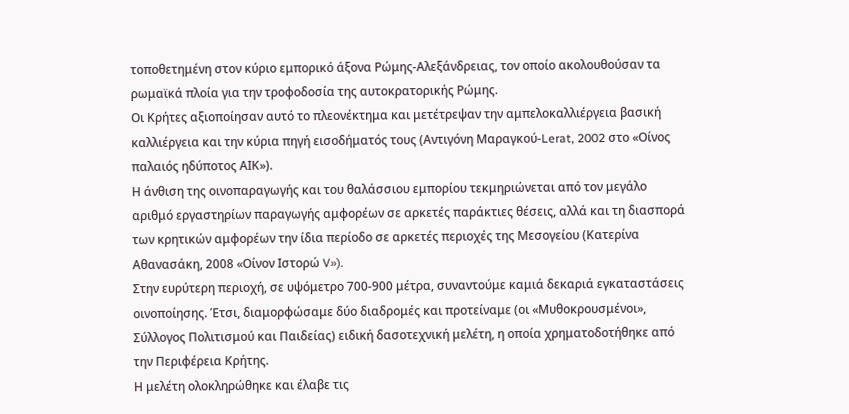τοποθετημένη στον κύριο εμπορικό άξονα Ρώμης-Αλεξάνδρειας, τον οποίο ακολουθούσαν τα ρωμαϊκά πλοία για την τροφοδοσία της αυτοκρατορικής Ρώμης.
Οι Κρήτες αξιοποίησαν αυτό το πλεονέκτημα και μετέτρεψαν την αμπελοκαλλιέργεια βασική καλλιέργεια και την κύρια πηγή εισοδήματός τους (Αντιγόνη Μαραγκού-Lerat, 2002 στο «Οίνος παλαιός ηδύποτος ΑΙΚ»).
Η άνθιση της οινοπαραγωγής και του θαλάσσιου εμπορίου τεκμηριώνεται από τον μεγάλο αριθμό εργαστηρίων παραγωγής αμφορέων σε αρκετές παράκτιες θέσεις, αλλά και τη διασπορά των κρητικών αμφορέων την ίδια περίοδο σε αρκετές περιοχές της Μεσογείου (Κατερίνα Αθανασάκη, 2008 «Οίνον Ιστορώ V»).
Στην ευρύτερη περιοχή, σε υψόμετρο 700-900 μέτρα, συναντούμε καμιά δεκαριά εγκαταστάσεις οινοποίησης. Έτσι, διαμορφώσαμε δύο διαδρομές και προτείναμε (οι «Μυθοκρουσμένοι», Σύλλογος Πολιτισμού και Παιδείας) ειδική δασοτεχνική μελέτη, η οποία χρηματοδοτήθηκε από την Περιφέρεια Κρήτης.
Η μελέτη ολοκληρώθηκε και έλαβε τις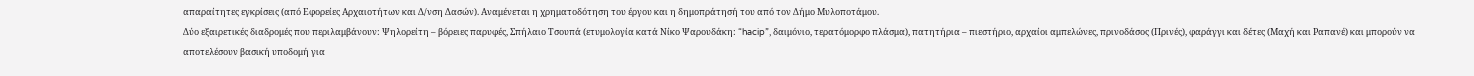απαραίτητες εγκρίσεις (από Εφορείες Αρχαιοτήτων και Δ/νση Δασών). Αναμένεται η χρηματοδότηση του έργου και η δημοπράτησή του από τον Δήμο Μυλοποτάμου.
Δύο εξαιρετικές διαδρομές που περιλαμβάνουν: Ψηλορείτη – βόρειες παρυφές, Σπήλαιο Τσουπά (ετυμολογία κατά Νίκο Ψαρουδάκη: “hacip”, δαιμόνιο, τερατόμορφο πλάσμα), πατητήρια – πιεστήριο, αρχαίοι αμπελώνες, πρινοδάσος (Πρινές), φαράγγι και δέτες (Μαχή και Ραπανέ) και μπορούν να αποτελέσουν βασική υποδομή για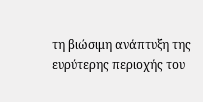τη βιώσιμη ανάπτυξη της ευρύτερης περιοχής του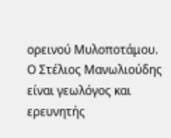ορεινού Μυλοποτάμου.
Ο Στέλιος Μανωλιούδης είναι γεωλόγος και ερευνητής